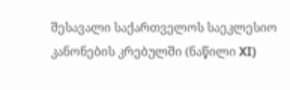შესავალი საქართველოს საეკლესიო კანონების კრებულში (ნაწილი XI)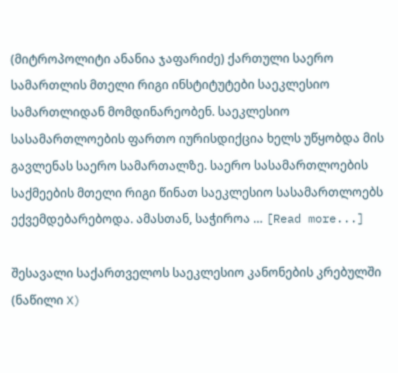(მიტროპოლიტი ანანია ჯაფარიძე) ქართული საერო სამართლის მთელი რიგი ინსტიტუტები საეკლესიო სამართლიდან მომდინარეობენ. საეკლესიო სასამართლოების ფართო იურისდიქცია ხელს უწყობდა მის გავლენას საერო სამართალზე. საერო სასამართლოების საქმეების მთელი რიგი წინათ საეკლესიო სასამართლოებს ექვემდებარებოდა. ამასთან, საჭიროა … [Read more...]

შესავალი საქართველოს საეკლესიო კანონების კრებულში (ნაწილი X)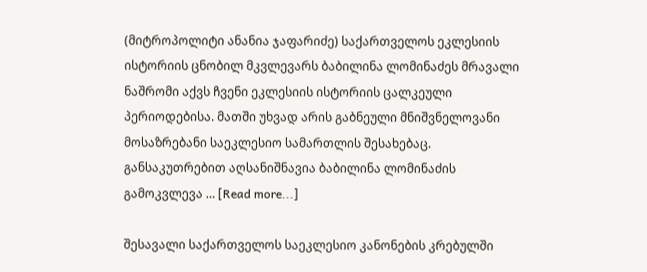(მიტროპოლიტი ანანია ჯაფარიძე) საქართველოს ეკლესიის ისტორიის ცნობილ მკვლევარს ბაბილინა ლომინაძეს მრავალი ნაშრომი აქვს ჩვენი ეკლესიის ისტორიის ცალკეული პერიოდებისა. მათში უხვად არის გაბნეული მნიშვნელოვანი მოსაზრებანი საეკლესიო სამართლის შესახებაც. განსაკუთრებით აღსანიშნავია ბაბილინა ლომინაძის გამოკვლევა … [Read more...]

შესავალი საქართველოს საეკლესიო კანონების კრებულში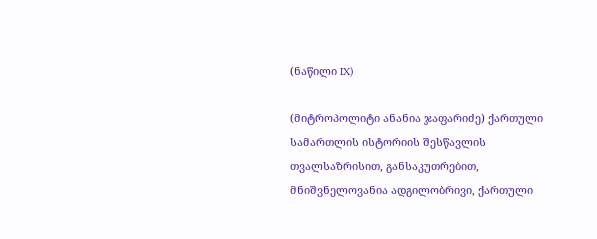(ნაწილი IX)

(მიტროპოლიტი ანანია ჯაფარიძე) ქართული სამართლის ისტორიის შესწავლის თვალსაზრისით, განსაკუთრებით, მნიშვნელოვანია ადგილობრივი, ქართული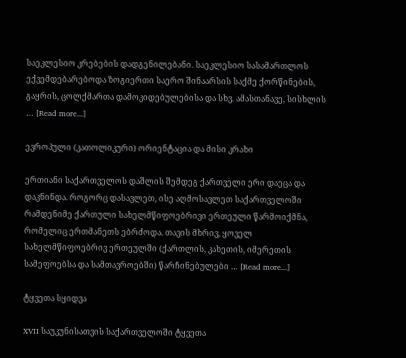საეკლესიო კრებების დადგენილებანი. საეკლესიო სასამართლოს ექვემდებარებოდა ზოგიერთი საერო შინაარსის საქმე ქორწინების, გაყრის, ცოლქმართა დამოკიდებულებისა და სხვ. ამასთანავე, სისხლის … [Read more...]

ევროპული (კათოლიკური) ორიენტაცია და მისი კრახი

ერთიანი საქართველოს დაშლის შემდეგ ქართველი ერი დაეცა და დაკნინდა. როგორც დასავლეთ, ისე აღმოსავლეთ საქართველოში რამდენიმე ქართული სახელმწიფოებრივი ერთეული წარმოიქმნა, რომელიც ერთმანეთს ებრძოდა. თავის მხრივ, ყოველ სახელმწიფოებრივ ერთეულში (ქართლის, კახეთის, იმერეთის სამეფოებსა და სამთავროებში) წარჩინებულები … [Read more...]

ტყვეთა სყიდვა

XVII საუკუნისათვის საქართველოში ტყვეთა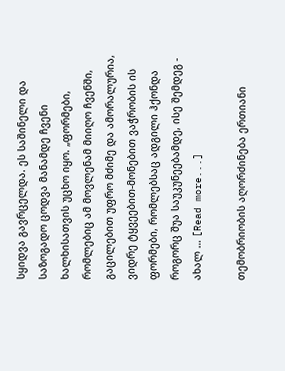სყიდვა გავრცელდა. ეს საშინელი და საზოგადო ცოდვა მანამდე ჩვენი ხალხისათვის უცხო იყო. „ფორმები, რომლებიც ამ მოვლენამ მიიღო ჩვენში, გაცილებით უფრო მძიმე და ამორალურია, ვიდრე ტყვეებით-მონებით ვაჭრობის ის ფორმები, რომლებსაც ადგილი ჰქონდა როგორც შუა საუკუნეებამდე, ისე შემდეგ - ახალ … [Read more...]

თემობრიობის აღორძინება ერთიანი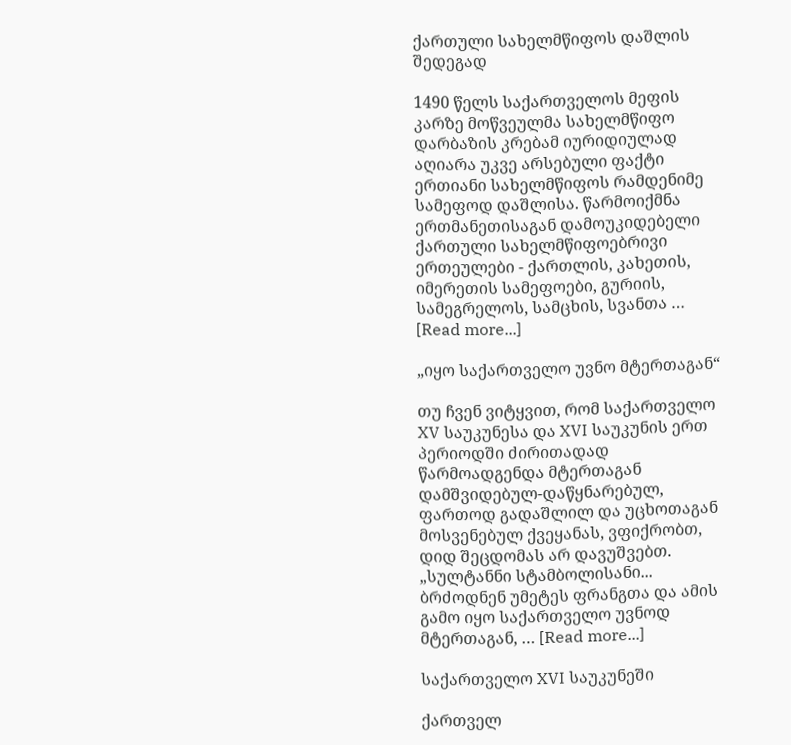ქართული სახელმწიფოს დაშლის შედეგად

1490 წელს საქართველოს მეფის კარზე მოწვეულმა სახელმწიფო დარბაზის კრებამ იურიდიულად აღიარა უკვე არსებული ფაქტი ერთიანი სახელმწიფოს რამდენიმე სამეფოდ დაშლისა. წარმოიქმნა ერთმანეთისაგან დამოუკიდებელი ქართული სახელმწიფოებრივი ერთეულები - ქართლის, კახეთის, იმერეთის სამეფოები, გურიის, სამეგრელოს, სამცხის, სვანთა … [Read more...]

„იყო საქართველო უვნო მტერთაგან“

თუ ჩვენ ვიტყვით, რომ საქართველო XV საუკუნესა და XVI საუკუნის ერთ პერიოდში ძირითადად წარმოადგენდა მტერთაგან დამშვიდებულ-დაწყნარებულ, ფართოდ გადაშლილ და უცხოთაგან მოსვენებულ ქვეყანას, ვფიქრობთ, დიდ შეცდომას არ დავუშვებთ. „სულტანნი სტამბოლისანი... ბრძოდნენ უმეტეს ფრანგთა და ამის გამო იყო საქართველო უვნოდ მტერთაგან, … [Read more...]

საქართველო XVI საუკუნეში

ქართველ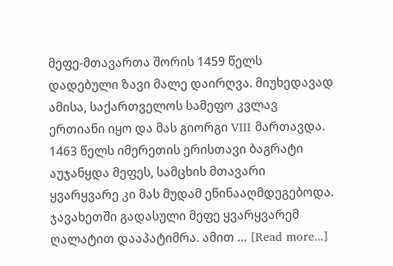მეფე-მთავართა შორის 1459 წელს დადებული ზავი მალე დაირღვა. მიუხედავად ამისა, საქართველოს სამეფო კვლავ ერთიანი იყო და მას გიორგი VIII მართავდა. 1463 წელს იმერეთის ერისთავი ბაგრატი აუჯანყდა მეფეს, სამცხის მთავარი ყვარყვარე კი მას მუდამ ეწინააღმდეგებოდა. ჯავახეთში გადასული მეფე ყვარყვარემ ღალატით დააპატიმრა. ამით … [Read more...]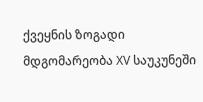ქვეყნის ზოგადი მდგომარეობა XV საუკუნეში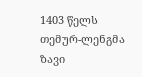1403 წელს თემურ-ლენგმა ზავი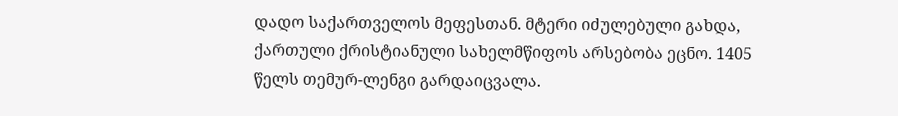დადო საქართველოს მეფესთან. მტერი იძულებული გახდა, ქართული ქრისტიანული სახელმწიფოს არსებობა ეცნო. 1405 წელს თემურ-ლენგი გარდაიცვალა.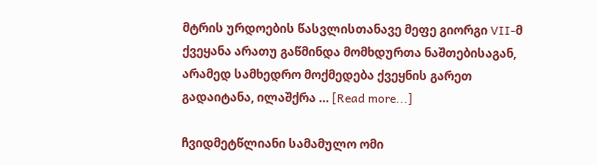მტრის ურდოების წასვლისთანავე მეფე გიორგი VII-მ ქვეყანა არათუ გაწმინდა მომხდურთა ნაშთებისაგან, არამედ სამხედრო მოქმედება ქვეყნის გარეთ გადაიტანა, ილაშქრა … [Read more...]

ჩვიდმეტწლიანი სამამულო ომი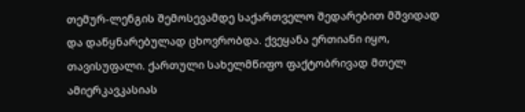თემურ-ლენგის შემოსევამდე საქართველო შედარებით მშვიდად და დაწყნარებულად ცხოვრობდა. ქვეყანა ერთიანი იყო, თავისუფალი. ქართული სახელმწიფო ფაქტობრივად მთელ ამიერკავკასიას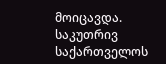მოიცავდა. საკუთრივ საქართველოს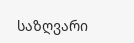საზღვარი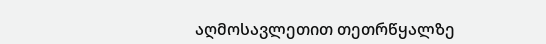აღმოსავლეთით თეთრწყალზე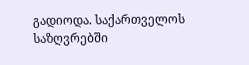გადიოდა. საქართველოს საზღვრებში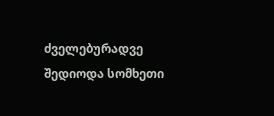ძველებურადვე შედიოდა სომხეთი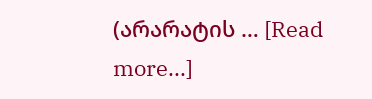(არარატის … [Read more...]